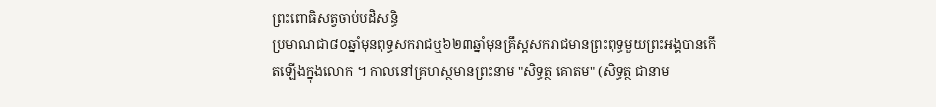ព្រះពោធិសត្វចាប់បដិសន្ធិ
ប្រមាណជា៨០ឆ្នាំមុនពុទ្ធសករាជឬ៦២៣ឆ្នាំមុនគ្រឹស្តសករាជមានព្រះពុទ្ធមួយព្រះអង្គបានកើតឡើងក្នុងលោក ។ កាលនៅគ្រហស្ថមានព្រះនាម "សិទ្ធត្ថ គោតម" (សិទ្ធត្ថ ជានាម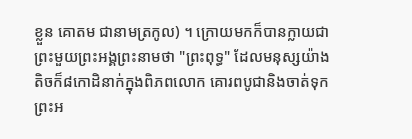ខ្លួន គោតម ជានាមត្រកូល) ។ ក្រោយមកក៏បានក្លាយជាព្រះមួយព្រះអង្គព្រះនាមថា "ព្រះពុទ្ធ" ដែលមនុស្សយ៉ាងតិចក៏៨កោដិនាក់ក្នុងពិភពលោក គោរពបូជានិងចាត់ទុកព្រះអ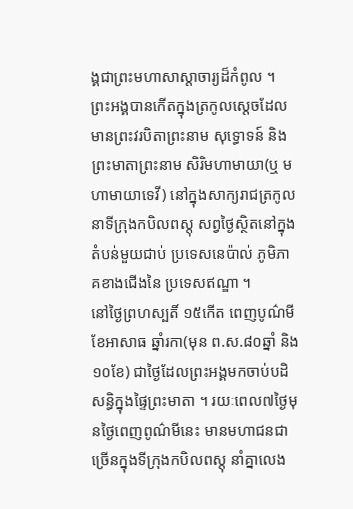ង្គជាព្រះមហាសាស្តាចារ្យដ៏កំពូល ។ ព្រះអង្គបានកើតក្នុងត្រកូលស្តេចដែលមានព្រះវរបិតាព្រះនាម សុទ្ធោទន៍ និងព្រះមាតាព្រះនាម សិរិមហាមាយា(ឬ មហាមាយាទេវី) នៅក្នុងសាក្យរាជត្រកូល នាទីក្រុងកបិលពស្តុ សព្វថ្ងៃស្ថិតនៅក្នុងតំបន់មួយជាប់ ប្រទេសនេប៉ាល់ ភូមិភាគខាងជើងនៃ ប្រទេសឥណ្ឌា ។
នៅថ្ងៃព្រហស្បតិ៍ ១៥កើត ពេញបូណ៌មី ខែអាសាធ ឆ្នាំរកា(មុន ព.ស.៨០ឆ្នាំ និង១០ខែ) ជាថ្ងៃដែលព្រះអង្គមកចាប់បដិសន្ធិក្នុងផ្ទៃព្រះមាតា ។ រយៈពេល៧ថ្ងៃមុនថ្ងៃពេញពូណ៌មីនេះ មានមហាជនជាច្រើនក្នុងទីក្រុងកបិលពស្តុ នាំគ្នាលេង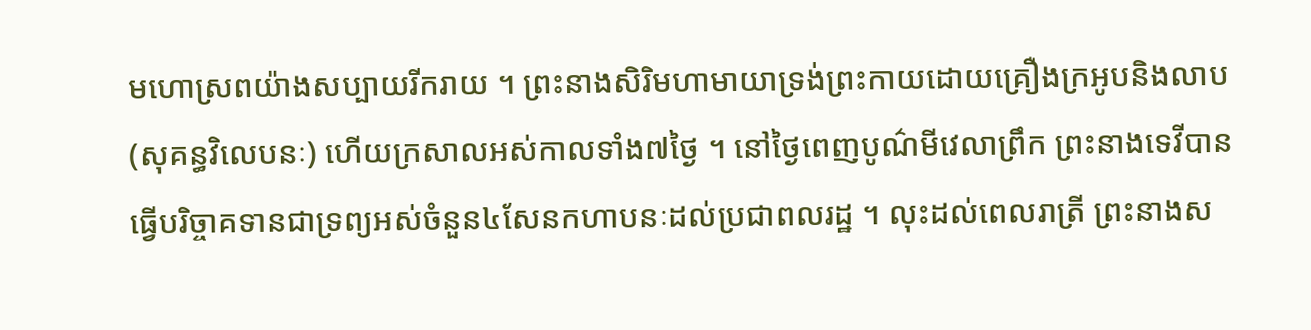មហោស្រពយ៉ាងសប្បាយរីករាយ ។ ព្រះនាងសិរិមហាមាយាទ្រង់ព្រះកាយដោយគ្រឿងក្រអូបនិងលាប(សុគន្ធវិលេបនៈ) ហើយក្រសាលអស់កាលទាំង៧ថ្ងៃ ។ នៅថ្ងៃពេញបូណ៌មីវេលាព្រឹក ព្រះនាងទេវីបានធ្វើបរិច្ចាគទានជាទ្រព្យអស់ចំនួន៤សែនកហាបនៈដល់ប្រជាពលរដ្ឋ ។ លុះដល់ពេលរាត្រី ព្រះនាងស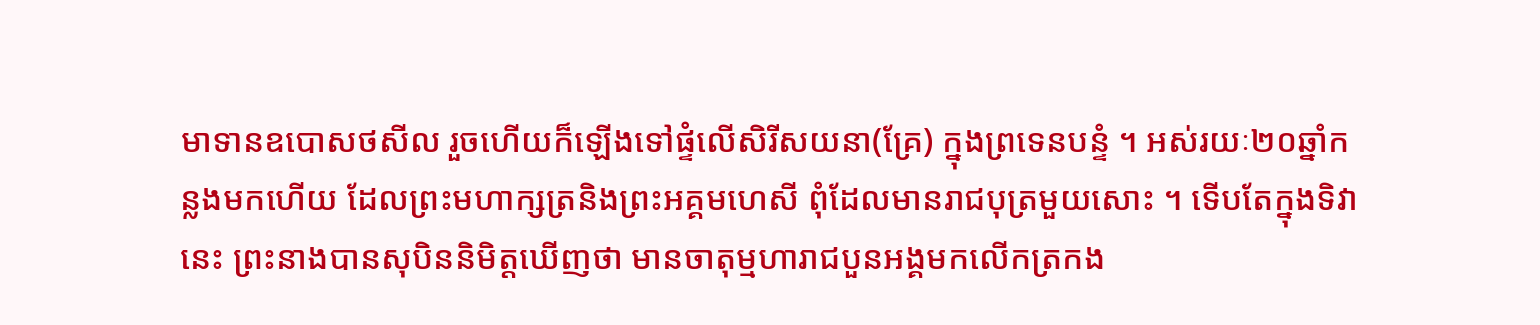មាទានឧបោសថសីល រួចហើយក៏ឡើងទៅផ្ទំលើសិរីសយនា(គ្រែ) ក្នុងព្រទេនបន្ទំ ។ អស់រយៈ២០ឆ្នាំកន្លងមកហើយ ដែលព្រះមហាក្សត្រនិងព្រះអគ្គមហេសី ពុំដែលមានរាជបុត្រមួយសោះ ។ ទើបតែក្នុងទិវានេះ ព្រះនាងបានសុបិននិមិត្តឃើញថា មានចាតុម្មហារាជបួនអង្គមកលើកត្រកង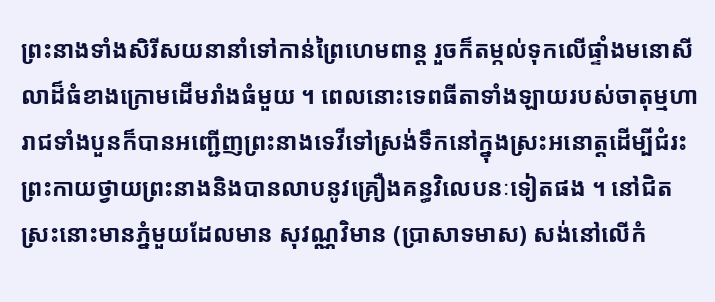ព្រះនាងទាំងសិរីសយនានាំទៅកាន់ព្រៃហេមពាន្ត រួចក៏តម្កល់ទុកលើផ្ទាំងមនោសីលាដ៏ធំខាងក្រោមដើមរាំងធំមួយ ។ ពេលនោះទេពធីតាទាំងឡាយរបស់ចាតុម្មហារាជទាំងបួនក៏បានអញ្ជើញព្រះនាងទេវីទៅស្រង់ទឹកនៅក្នុងស្រះអនោត្តដើម្បីជំរះព្រះកាយថ្វាយព្រះនាងនិងបានលាបនូវគ្រឿងគន្ធវិលេបនៈទៀតផង ។ នៅជិតស្រះនោះមានភ្នំមួយដែលមាន សុវណ្ណវិមាន (ប្រាសាទមាស) សង់នៅលើកំ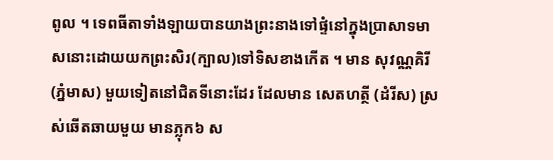ពូល ។ ទេពធីតាទាំងឡាយបានយាងព្រះនាងទៅផ្ទំនៅក្នុងប្រាសាទមាសនោះដោយយកព្រះសិរ(ក្បាល)ទៅទិសខាងកើត ។ មាន សុវណ្ណគិរី (ភ្នំមាស) មួយទៀតនៅជិតទីនោះដែរ ដែលមាន សេតហត្ថី (ដំរីស) ស្រស់ឆើតឆាយមួយ មានភ្លុក៦ ស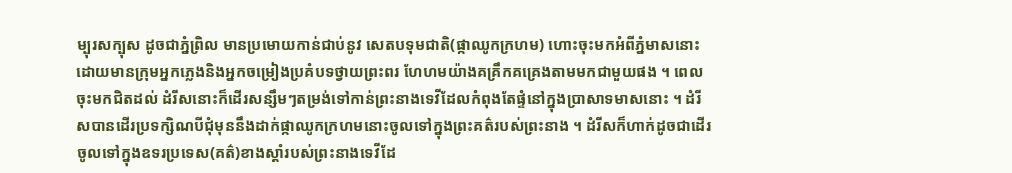ម្បុរសក្បុស ដូចជាភ្នំព្រិល មានប្រមោយកាន់ជាប់នូវ សេតបទុមជាតិ(ផ្កាឈូកក្រហម) ហោះចុះមកអំពីភ្នំមាសនោះដោយមានក្រុមអ្នកភ្លេងនិងអ្នកចម្រៀងប្រគំបទថ្វាយព្រះពរ ហែហមយ៉ាងគគ្រឹកគគ្រេងតាមមកជាមួយផង ។ ពេលចុះមកជិតដល់ ដំរីសនោះក៏ដើរសន្សឹមៗតម្រង់ទៅកាន់ព្រះនាងទេវីដែលកំពុងតែផ្ទំនៅក្នុងប្រាសាទមាសនោះ ។ ដំរីសបានដើរប្រទក្សិណបីជុំមុននឹងដាក់ផ្កាឈូកក្រហមនោះចូលទៅក្នុងព្រះគត៌របស់ព្រះនាង ។ ដំរីសក៏ហាក់ដូចជាដើរចូលទៅក្នុងឧទរប្រទេស(គត៌)ខាងស្តាំរបស់ព្រះនាងទេវីដែ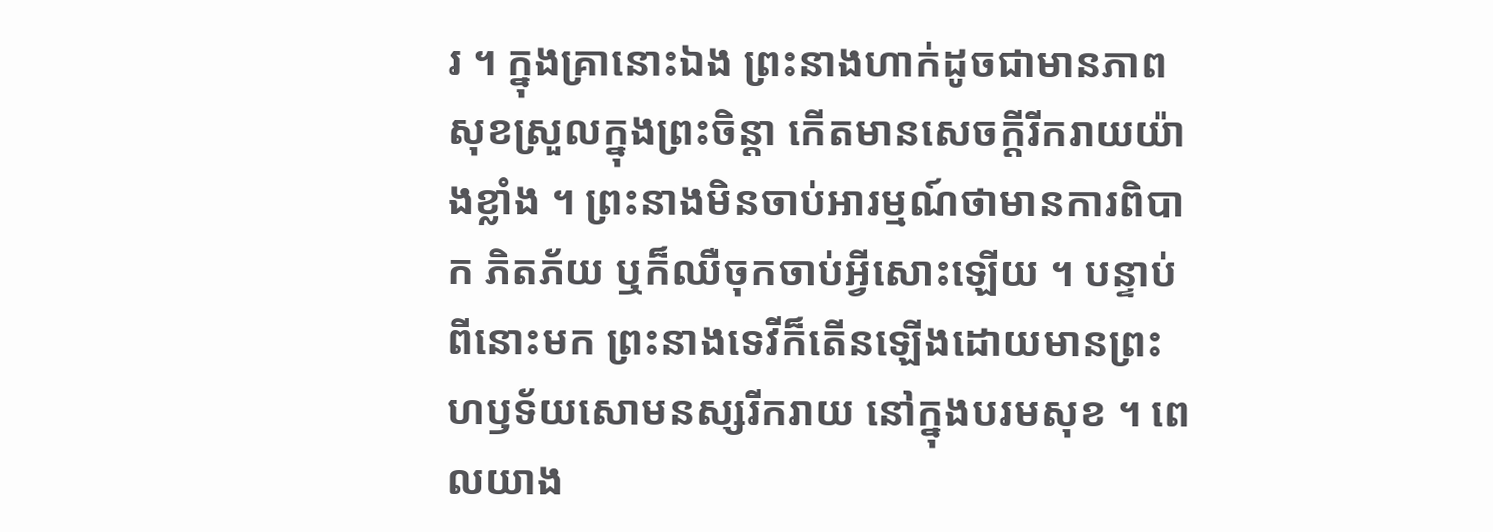រ ។ ក្នុងគ្រានោះឯង ព្រះនាងហាក់ដូចជាមានភាពសុខស្រួលក្នុងព្រះចិន្តា កើតមានសេចក្តីរីករាយយ៉ាងខ្លាំង ។ ព្រះនាងមិនចាប់អារម្មណ៍ថាមានការពិបាក ភិតភ័យ ឬក៏ឈឺចុកចាប់អ្វីសោះឡើយ ។ បន្ទាប់ពីនោះមក ព្រះនាងទេវីក៏តើនឡើងដោយមានព្រះហឫទ័យសោមនស្សរីករាយ នៅក្នុងបរមសុខ ។ ពេលយាង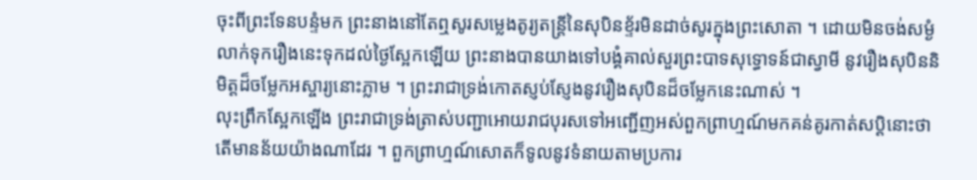ចុះពីព្រះទែនបន្ទំមក ព្រះនាងនៅតែឮសូរសម្លេងតូរ្យតន្រ្តីនៃសុបិនខ្ទ័រមិនដាច់សូរក្នុងព្រះសោតា ។ ដោយមិនចង់សម្ងំលាក់ទុករឿងនេះទុកដល់ថ្ងៃស្អែកឡើយ ព្រះនាងបានយាងទៅបង្គំគាល់សួរព្រះបាទសុទ្ធោទន៍ជាស្វាមី នូវរឿងសុបិននិមិត្តដ៏ចម្លែកអស្ចារ្យនោះភ្លាម ។ ព្រះរាជាទ្រង់កោតស្ញប់ស្ញែងនូវរឿងសុបិនដ៏ចម្លែកនេះណាស់ ។
លុះព្រឹកស្អែកឡើង ព្រះរាជាទ្រង់ត្រាស់បញ្ជាអោយរាជបុរសទៅអញ្ជើញអស់ពួកព្រាហ្មណ៍មកគន់គូរកាត់សប្តិនោះថាតើមានន័យយ៉ាងណាដែរ ។ ពួកព្រាហ្មណ៍សោតក៏ទូលនូវទំនាយតាមប្រការ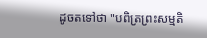ដូចតទៅថា "បពិត្រព្រះសម្មតិ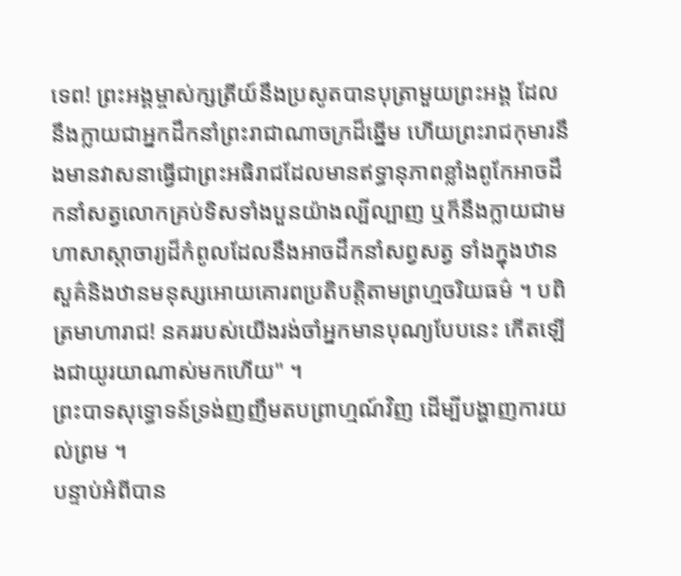ទេព! ព្រះអង្គម្ចាស់ក្សត្រីយ៍នឹងប្រសូតបានបុត្រាមួយព្រះអង្គ ដែលនឹងក្លាយជាអ្នកដឹកនាំព្រះរាជាណាចក្រដ៏ឆ្នើម ហើយព្រះរាជកុមារនឹងមានវាសនាធ្វើជាព្រះអធិរាជដែលមានឥទ្ធានុភាពខ្លាំងពូកែអាចដឹកនាំសត្វលោកគ្រប់ទិសទាំងបួនយ៉ាងល្បីល្បាញ ឬក៏នឹងក្លាយជាមហាសាស្តាចារ្យដ៏កំពូលដែលនឹងអាចដឹកនាំសព្វសត្វ ទាំងក្នុងឋានសួគ៌និងឋានមនុស្សអោយគោរពប្រតិបត្តិតាមព្រហ្មចរិយធម៌ ។ បពិត្រមាហារាជ! នគររបស់យើងរង់ចាំអ្នកមានបុណ្យបែបនេះ កើតឡើងជាយូរយាណាស់មកហើយ" ។
ព្រះបាទសុទ្ធោទន៍ទ្រង់ញញឹមតបព្រាហ្មណ៍វិញ ដើម្បីបង្ហាញការយល់ព្រម ។
បន្ទាប់អំពីបាន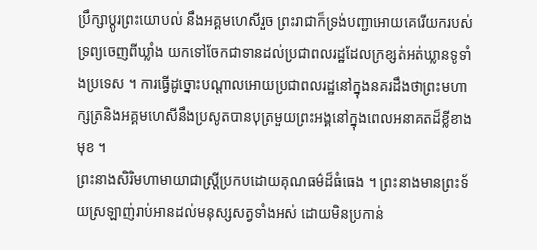ប្រឹក្សាប្តូរព្រះយោបល់ នឹងអគ្គមហេសីរួច ព្រះរាជាក៏ទ្រង់បញ្ជាអោយគេរើយករបស់ទ្រព្យចេញពីឃ្លាំង យកទៅចែកជាទានដល់ប្រជាពលរដ្ឋដែលក្រខ្សត់អត់ឃ្លានទូទាំងប្រទេស ។ ការធ្វើដូច្នោះបណ្តាលអោយប្រជាពលរដ្ឋនៅក្នុងនគរដឹងថាព្រះមហាក្សត្រនិងអគ្គមហេសីនឹងប្រសូតបានបុត្រមួយព្រះអង្គនៅក្នុងពេលអនាគតដ៏ខ្លីខាងមុខ ។
ព្រះនាងសិរិមហាមាយាជាស្ត្រីប្រកបដោយគុណធម៌ដ៏ធំធេង ។ ព្រះនាងមានព្រះទ័យស្រឡាញ់រាប់អានដល់មនុស្សសត្វទាំងអស់ ដោយមិនប្រកាន់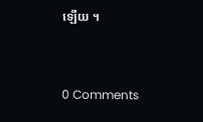ឡើយ ។



0 Comments